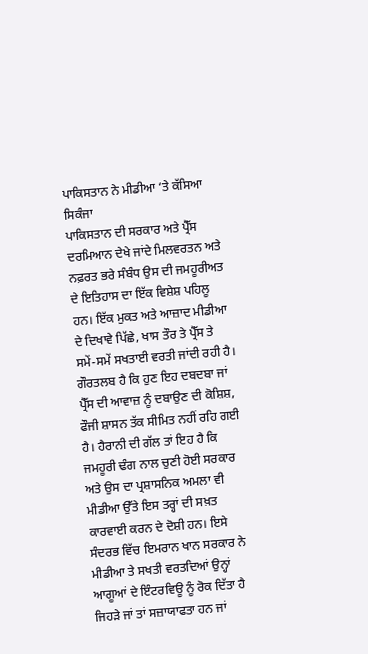ਪਾਕਿਸਤਾਨ ਨੇ ਮੀਡੀਆ ‘ਤੇ ਕੱਸਿਆ ਸਿਕੰਜਾ
ਪਾਕਿਸਤਾਨ ਦੀ ਸਰਕਾਰ ਅਤੇ ਪ੍ਰੈੱਸ ਦਰਮਿਆਨ ਦੇਖੇ ਜਾਂਦੇ ਮਿਲਵਰਤਨ ਅਤੇ ਨਫ਼ਰਤ ਭਰੇ ਸੰਬੰਧ ਉਸ ਦੀ ਜਮਹੂਰੀਅਤ ਦੇ ਇਤਿਹਾਸ ਦਾ ਇੱਕ ਵਿਸ਼ੇਸ਼ ਪਹਿਲੂ ਹਨ। ਇੱਕ ਮੁਕਤ ਅਤੇ ਆਜ਼ਾਦ ਮੀਡੀਆ ਦੇ ਦਿਖਾਵੇ ਪਿੱਛੇ, ਖਾਸ ਤੌਰ ਤੇ ਪ੍ਰੈੱਸ ਤੇ ਸਮੇਂ-ਸਮੇਂ ਸਖਤਾਈ ਵਰਤੀ ਜਾਂਦੀ ਰਹੀ ਹੈ। ਗੌਰਤਲਬ ਹੈ ਕਿ ਹੁਣ ਇਹ ਦਬਦਬਾ ਜਾਂ ਪ੍ਰੈੱਸ ਦੀ ਆਵਾਜ਼ ਨੂੰ ਦਬਾਉਣ ਦੀ ਕੋਸ਼ਿਸ਼, ਫੌਜੀ ਸ਼ਾਸਨ ਤੱਕ ਸੀਮਿਤ ਨਹੀਂ ਰਹਿ ਗਈ ਹੈ। ਹੈਰਾਨੀ ਦੀ ਗੱਲ ਤਾਂ ਇਹ ਹੈ ਕਿ ਜਮਹੂਰੀ ਢੰਗ ਨਾਲ ਚੁਣੀ ਹੋਈ ਸਰਕਾਰ ਅਤੇ ਉਸ ਦਾ ਪ੍ਰਸ਼ਾਸਨਿਕ ਅਮਲਾ ਵੀ ਮੀਡੀਆ ਉੱਤੇ ਇਸ ਤਰ੍ਹਾਂ ਦੀ ਸਖ਼ਤ ਕਾਰਵਾਈ ਕਰਨ ਦੇ ਦੋਸ਼ੀ ਹਨ। ਇਸੇ ਸੰਦਰਭ ਵਿੱਚ ਇਮਰਾਨ ਖਾਨ ਸਰਕਾਰ ਨੇ ਮੀਡੀਆ ਤੇ ਸਖਤੀ ਵਰਤਦਿਆਂ ਉਨ੍ਹਾਂ ਆਗੂਆਂ ਦੇ ਇੰਟਰਵਿਊ ਨੂੰ ਰੋਕ ਦਿੱਤਾ ਹੈ ਜਿਹੜੇ ਜਾਂ ਤਾਂ ਸਜ਼ਾਯਾਫਤਾ ਹਨ ਜਾਂ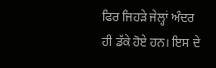ਫਿਰ ਜਿਹੜੇ ਜੇਲ੍ਹਾਂ ਅੰਦਰ ਹੀ ਡੱਕੇ ਹੋਏ ਹਨ। ਇਸ ਦੇ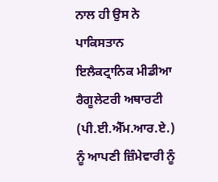ਨਾਲ ਹੀ ਉਸ ਨੇ ਪਾਕਿਸਤਾਨ ਇਲੈਕਟ੍ਰਾਨਿਕ ਮੀਡੀਆ ਰੈਗੂਲੇਟਰੀ ਅਥਾਰਟੀ (ਪੀ.ਈ.ਐੱਮ.ਆਰ.ਏ.) ਨੂੰ ਆਪਣੀ ਜ਼ਿੰਮੇਵਾਰੀ ਨੂੰ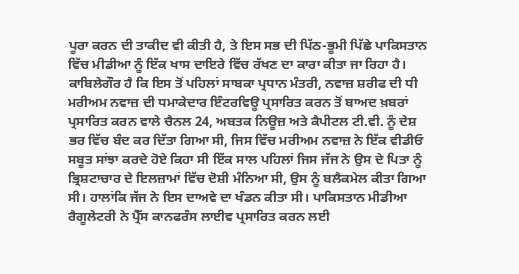ਪੂਰਾ ਕਰਨ ਦੀ ਤਾਕੀਦ ਵੀ ਕੀਤੀ ਹੈ, ਤੇ ਇਸ ਸਭ ਦੀ ਪਿੱਠ-ਭੂਮੀ ਪਿੱਛੇ ਪਾਕਿਸਤਾਨ ਵਿੱਚ ਮੀਡੀਆ ਨੂੰ ਇੱਕ ਖਾਸ ਦਾਇਰੇ ਵਿੱਚ ਰੱਖਣ ਦਾ ਕਾਰਾ ਕੀਤਾ ਜਾ ਰਿਹਾ ਹੈ।
ਕਾਬਿਲੇਗੌਰ ਹੈ ਕਿ ਇਸ ਤੋਂ ਪਹਿਲਾਂ ਸਾਬਕਾ ਪ੍ਰਧਾਨ ਮੰਤਰੀ, ਨਵਾਜ਼ ਸ਼ਰੀਫ ਦੀ ਧੀ ਮਰੀਅਮ ਨਵਾਜ਼ ਦੀ ਧਮਾਕੇਦਾਰ ਇੰਟਰਵਿਊ ਪ੍ਰਸਾਰਿਤ ਕਰਨ ਤੋਂ ਬਾਅਦ ਖ਼ਬਰਾਂ ਪ੍ਰਸਾਰਿਤ ਕਰਨ ਵਾਲੇ ਚੈਨਲ 24, ਅਬਤਕ ਨਿਊਜ਼ ਅਤੇ ਕੈਪੀਟਲ ਟੀ.ਵੀ. ਨੂੰ ਦੇਸ਼ ਭਰ ਵਿੱਚ ਬੰਦ ਕਰ ਦਿੱਤਾ ਗਿਆ ਸੀ, ਜਿਸ ਵਿੱਚ ਮਰੀਅਮ ਨਵਾਜ਼ ਨੇ ਇੱਕ ਵੀਡੀਓ ਸਬੂਤ ਸਾਂਝਾ ਕਰਦੇ ਹੋਏ ਕਿਹਾ ਸੀ ਇੱਕ ਸਾਲ ਪਹਿਲਾਂ ਜਿਸ ਜੱਜ ਨੇ ਉਸ ਦੇ ਪਿਤਾ ਨੂੰ ਭ੍ਰਿਸ਼ਟਾਚਾਰ ਦੇ ਇਲਜ਼ਾਮਾਂ ਵਿੱਚ ਦੋਸ਼ੀ ਮੰਨਿਆ ਸੀ, ਉਸ ਨੂੰ ਬਲੈਕਮੇਲ ਕੀਤਾ ਗਿਆ ਸੀ। ਹਾਲਾਂਕਿ ਜੱਜ ਨੇ ਇਸ ਦਾਅਵੇ ਦਾ ਖੰਡਨ ਕੀਤਾ ਸੀ। ਪਾਕਿਸਤਾਨ ਮੀਡੀਆ ਰੈਗੂਲੇਟਰੀ ਨੇ ਪ੍ਰੈੱਸ ਕਾਨਫਰੰਸ ਲਾਈਵ ਪ੍ਰਸਾਰਿਤ ਕਰਨ ਲਈ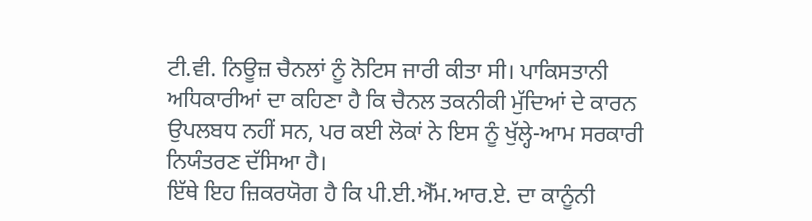ਟੀ.ਵੀ. ਨਿਊਜ਼ ਚੈਨਲਾਂ ਨੂੰ ਨੋਟਿਸ ਜਾਰੀ ਕੀਤਾ ਸੀ। ਪਾਕਿਸਤਾਨੀ ਅਧਿਕਾਰੀਆਂ ਦਾ ਕਹਿਣਾ ਹੈ ਕਿ ਚੈਨਲ ਤਕਨੀਕੀ ਮੁੱਦਿਆਂ ਦੇ ਕਾਰਨ ਉਪਲਬਧ ਨਹੀਂ ਸਨ, ਪਰ ਕਈ ਲੋਕਾਂ ਨੇ ਇਸ ਨੂੰ ਖੁੱਲ੍ਹੇ-ਆਮ ਸਰਕਾਰੀ ਨਿਯੰਤਰਣ ਦੱਸਿਆ ਹੈ।
ਇੱਥੇ ਇਹ ਜ਼ਿਕਰਯੋਗ ਹੈ ਕਿ ਪੀ.ਈ.ਐੱਮ.ਆਰ.ਏ. ਦਾ ਕਾਨੂੰਨੀ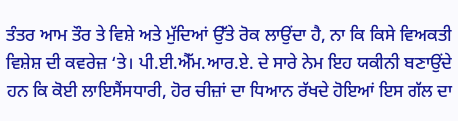ਤੰਤਰ ਆਮ ਤੌਰ ਤੇ ਵਿਸ਼ੇ ਅਤੇ ਮੁੱਦਿਆਂ ਉੱਤੇ ਰੋਕ ਲਾਉਂਦਾ ਹੈ, ਨਾ ਕਿ ਕਿਸੇ ਵਿਅਕਤੀ ਵਿਸ਼ੇਸ਼ ਦੀ ਕਵਰੇਜ਼ ‘ਤੇ। ਪੀ.ਈ.ਐੱਮ.ਆਰ.ਏ. ਦੇ ਸਾਰੇ ਨੇਮ ਇਹ ਯਕੀਨੀ ਬਣਾਉਂਦੇ ਹਨ ਕਿ ਕੋਈ ਲਾਇਸੈਂਸਧਾਰੀ, ਹੋਰ ਚੀਜ਼ਾਂ ਦਾ ਧਿਆਨ ਰੱਖਦੇ ਹੋਇਆਂ ਇਸ ਗੱਲ ਦਾ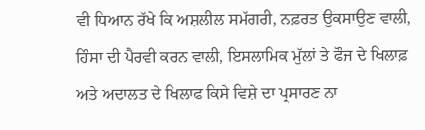ਵੀ ਧਿਆਨ ਰੱਖੇ ਕਿ ਅਸ਼ਲੀਲ ਸਮੱਗਰੀ, ਨਫ਼ਰਤ ਉਕਸਾਉਣ ਵਾਲੀ, ਹਿੰਸਾ ਦੀ ਪੈਰਵੀ ਕਰਨ ਵਾਲੀ, ਇਸਲਾਮਿਕ ਮੁੱਲਾਂ ਤੇ ਫੌਜ ਦੇ ਖਿਲਾਫ਼ ਅਤੇ ਅਦਾਲਤ ਦੇ ਖਿਲਾਫ ਕਿਸੇ ਵਿਸ਼ੇ ਦਾ ਪ੍ਰਸਾਰਣ ਨਾ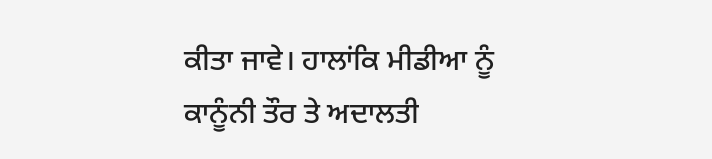ਕੀਤਾ ਜਾਵੇ। ਹਾਲਾਂਕਿ ਮੀਡੀਆ ਨੂੰ ਕਾਨੂੰਨੀ ਤੌਰ ਤੇ ਅਦਾਲਤੀ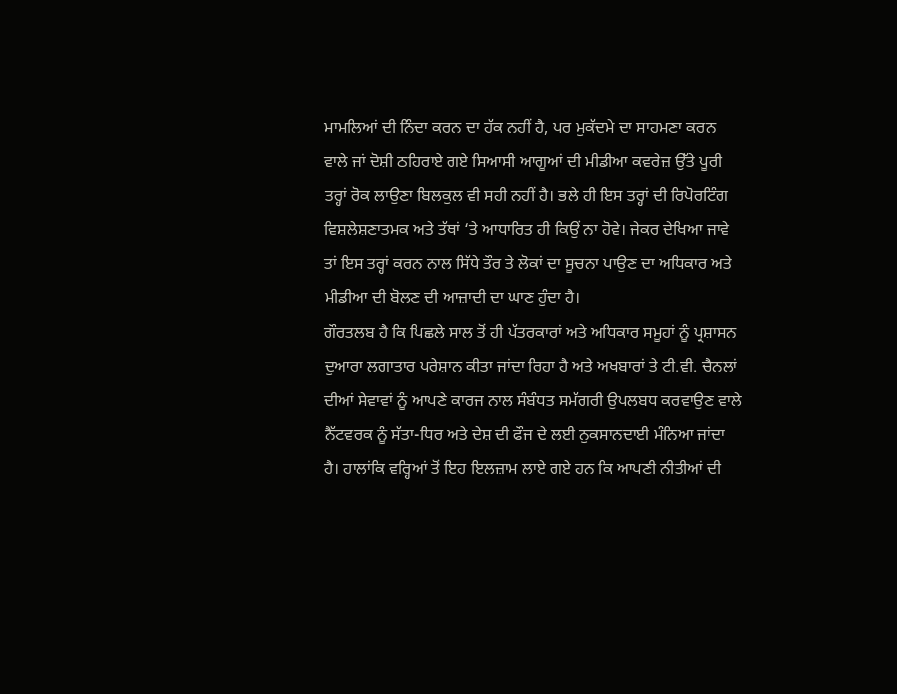ਮਾਮਲਿਆਂ ਦੀ ਨਿੰਦਾ ਕਰਨ ਦਾ ਹੱਕ ਨਹੀਂ ਹੈ, ਪਰ ਮੁਕੱਦਮੇ ਦਾ ਸਾਹਮਣਾ ਕਰਨ ਵਾਲੇ ਜਾਂ ਦੋਸ਼ੀ ਠਹਿਰਾਏ ਗਏ ਸਿਆਸੀ ਆਗੂਆਂ ਦੀ ਮੀਡੀਆ ਕਵਰੇਜ਼ ਉੱਤੇ ਪੂਰੀ ਤਰ੍ਹਾਂ ਰੋਕ ਲਾਉਣਾ ਬਿਲਕੁਲ ਵੀ ਸਹੀ ਨਹੀਂ ਹੈ। ਭਲੇ ਹੀ ਇਸ ਤਰ੍ਹਾਂ ਦੀ ਰਿਪੋਰਟਿੰਗ ਵਿਸ਼ਲੇਸ਼ਣਾਤਮਕ ਅਤੇ ਤੱਥਾਂ ‘ਤੇ ਆਧਾਰਿਤ ਹੀ ਕਿਉਂ ਨਾ ਹੋਵੇ। ਜੇਕਰ ਦੇਖਿਆ ਜਾਵੇ ਤਾਂ ਇਸ ਤਰ੍ਹਾਂ ਕਰਨ ਨਾਲ ਸਿੱਧੇ ਤੌਰ ਤੇ ਲੋਕਾਂ ਦਾ ਸੂਚਨਾ ਪਾਉਣ ਦਾ ਅਧਿਕਾਰ ਅਤੇ ਮੀਡੀਆ ਦੀ ਬੋਲਣ ਦੀ ਆਜ਼ਾਦੀ ਦਾ ਘਾਣ ਹੁੰਦਾ ਹੈ।
ਗੌਰਤਲਬ ਹੈ ਕਿ ਪਿਛਲੇ ਸਾਲ ਤੋਂ ਹੀ ਪੱਤਰਕਾਰਾਂ ਅਤੇ ਅਧਿਕਾਰ ਸਮੂਹਾਂ ਨੂੰ ਪ੍ਰਸ਼ਾਸਨ ਦੁਆਰਾ ਲਗਾਤਾਰ ਪਰੇਸ਼ਾਨ ਕੀਤਾ ਜਾਂਦਾ ਰਿਹਾ ਹੈ ਅਤੇ ਅਖਬਾਰਾਂ ਤੇ ਟੀ.ਵੀ. ਚੈਨਲਾਂ ਦੀਆਂ ਸੇਵਾਵਾਂ ਨੂੰ ਆਪਣੇ ਕਾਰਜ ਨਾਲ ਸੰਬੰਧਤ ਸਮੱਗਰੀ ਉਪਲਬਧ ਕਰਵਾਉਣ ਵਾਲੇ ਨੈੱਟਵਰਕ ਨੂੰ ਸੱਤਾ-ਧਿਰ ਅਤੇ ਦੇਸ਼ ਦੀ ਫੌਜ ਦੇ ਲਈ ਨੁਕਸਾਨਦਾਈ ਮੰਨਿਆ ਜਾਂਦਾ ਹੈ। ਹਾਲਾਂਕਿ ਵਰ੍ਹਿਆਂ ਤੋਂ ਇਹ ਇਲਜ਼ਾਮ ਲਾਏ ਗਏ ਹਨ ਕਿ ਆਪਣੀ ਨੀਤੀਆਂ ਦੀ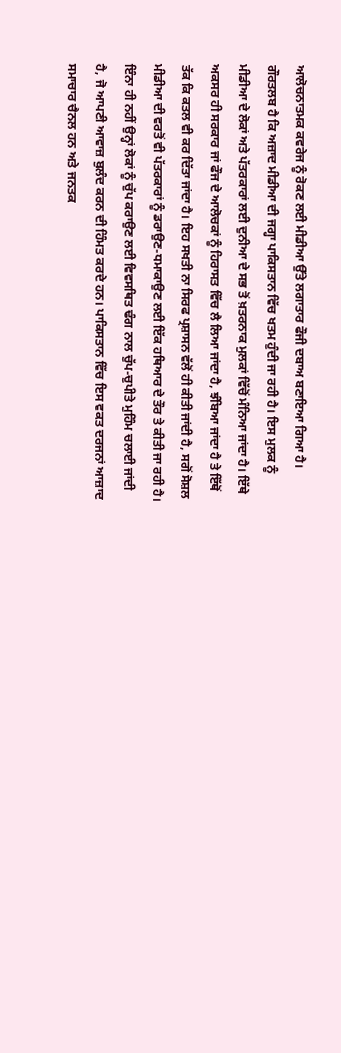ਆਲੋਚਨਾਤਮਕ ਕਵਰੇਜ ਨੂੰ ਰੋਕਣ ਲਈ ਮੀਡੀਆ ਉੱਤੇ ਲਗਾਤਾਰ ਫੌਜੀ ਦਬਾਅ ਬਣਾਇਆ ਗਿਆ ਹੈ।
ਗੌਰਤਲਬ ਹੈ ਕਿ ਅਜ਼ਾਦ ਮੀਡੀਆ ਦੀ ਜਗ੍ਹਾ ਪਾਕਿਸਤਾਨ ਵਿੱਚ ਖਤਮ ਹੁੰਦੀ ਜਾ ਰਹੀ ਹੈ। ਇਸ ਮੁਲਕ ਨੂੰ ਮੀਡੀਆ ਦੇ ਲੋਕਾਂ ਅਤੇ ਪੱਤਰਕਾਰਾਂ ਲਈ ਦੁਨੀਆ ਦੇ ਸਭ ਤੋਂ ਖ਼ਤਰਨਾਕ ਮੁਲਕਾਂ ਵਿੱਚੋਂ ਮੰਨਿਆ ਜਾਂਦਾ ਹੈ। ਇੱਥੇ ਅਕਸਰ ਹੀ ਸਰਕਾਰ ਜਾਂ ਫੌਜ ਦੇ ਆਲੋਚਕਾਂ ਨੂੰ ਹਿਰਾਸਤ ਵਿੱਚ ਲੈ ਲਿਆ ਜਾਂਦਾ ਹੈ, ਝੰਬਿਆ ਜਾਂਦਾ ਹੈ ਤੇ ਇੱਥੋਂ ਤੱਕ ਕਿ ਕਤਲ ਵੀ ਕਰ ਦਿੱਤਾ ਜਾਂਦਾ ਹੈ। ਇਹ ਸਖਤੀ ਨਾ ਸਿਰਫ ਪ੍ਰਸ਼ਾਸਨ ਵੱਲੋਂ ਹੀ ਕੀਤੀ ਜਾਂਦੀ ਹੈ, ਸਗੋਂ ਸੋਸ਼ਲ ਮੀਡੀਆ ਦੀ ਵਰਤੋਂ ਵੀ ਪੱਤਰਕਾਰਾਂ ਨੂੰ ਡਰਾਉਣ-ਧਮਾਕਾਉਣ ਲਈ ਇੱਕ ਹਥਿਆਰ ਦੇ ਤੌਰ ਤੇ ਕੀਤੀ ਜਾ ਰਹੀ ਹੈ। ਇੰਨਾ ਹੀ ਨਹੀਂ ਉਨ੍ਹਾਂ ਲੋਕਾਂ ਨੂੰ ਚੁੱਪ ਕਰਾਉਣ ਲਈ ਵਿਵਸਥਿਤ ਢੰਗ ਨਾਲ ਚੁੱਪ-ਚੁਪੀਤੇ ਮੁਹਿੰਮ ਚਲਾਈ ਜਾਂਦੀ ਹੈ, ਜੋ ਆਪਣੀ ਆਵਾਜ਼ ਬੁਲੰਦ ਕਰਨ ਦੀ ਹਿੰਮਤ ਕਰਦੇ ਹਨ। ਪਾਕਿਸਤਾਨ ਵਿੱਚ ਇਸ ਵਕਤ ਦਰਜਨਾਂ ਆਜ਼ਾਦ ਸਮਾਚਾਰ ਚੈਨਲ ਹਨ ਅਤੇ ਜਨਤਕ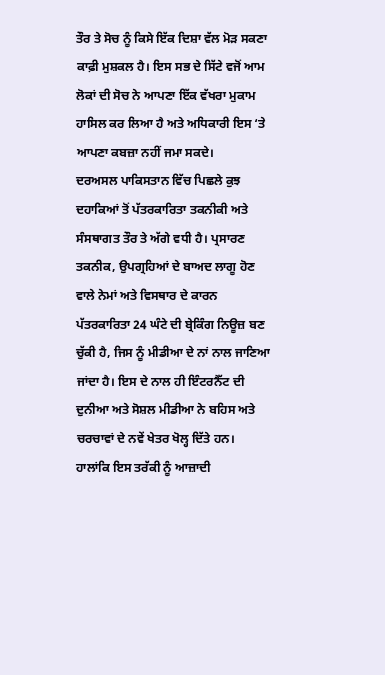ਤੌਰ ਤੇ ਸੋਚ ਨੂੰ ਕਿਸੇ ਇੱਕ ਦਿਸ਼ਾ ਵੱਲ ਮੋੜ ਸਕਣਾ ਕਾਫ਼ੀ ਮੁਸ਼ਕਲ ਹੈ। ਇਸ ਸਭ ਦੇ ਸਿੱਟੇ ਵਜੋਂ ਆਮ ਲੋਕਾਂ ਦੀ ਸੋਚ ਨੇ ਆਪਣਾ ਇੱਕ ਵੱਖਰਾ ਮੁਕਾਮ ਹਾਸਿਲ ਕਰ ਲਿਆ ਹੈ ਅਤੇ ਅਧਿਕਾਰੀ ਇਸ ‘ਤੇ ਆਪਣਾ ਕਬਜ਼ਾ ਨਹੀਂ ਜਮਾ ਸਕਦੇ।
ਦਰਅਸਲ ਪਾਕਿਸਤਾਨ ਵਿੱਚ ਪਿਛਲੇ ਕੁਝ ਦਹਾਕਿਆਂ ਤੋਂ ਪੱਤਰਕਾਰਿਤਾ ਤਕਨੀਕੀ ਅਤੇ ਸੰਸਥਾਗਤ ਤੌਰ ਤੇ ਅੱਗੇ ਵਧੀ ਹੈ। ਪ੍ਰਸਾਰਣ ਤਕਨੀਕ, ਉਪਗ੍ਰਹਿਆਂ ਦੇ ਬਾਅਦ ਲਾਗੂ ਹੋਣ ਵਾਲੇ ਨੇਮਾਂ ਅਤੇ ਵਿਸਥਾਰ ਦੇ ਕਾਰਨ ਪੱਤਰਕਾਰਿਤਾ 24 ਘੰਟੇ ਦੀ ਬ੍ਰੇਕਿੰਗ ਨਿਊਜ਼ ਬਣ ਚੁੱਕੀ ਹੈ, ਜਿਸ ਨੂੰ ਮੀਡੀਆ ਦੇ ਨਾਂ ਨਾਲ ਜਾਣਿਆ ਜਾਂਦਾ ਹੈ। ਇਸ ਦੇ ਨਾਲ ਹੀ ਇੰਟਰਨੈੱਟ ਦੀ ਦੁਨੀਆ ਅਤੇ ਸੋਸ਼ਲ ਮੀਡੀਆ ਨੇ ਬਹਿਸ ਅਤੇ ਚਰਚਾਵਾਂ ਦੇ ਨਵੇਂ ਖੇਤਰ ਖੋਲ੍ਹ ਦਿੱਤੇ ਹਨ। ਹਾਲਾਂਕਿ ਇਸ ਤਰੱਕੀ ਨੂੰ ਆਜ਼ਾਦੀ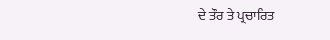ਦੇ ਤੌਰ ਤੇ ਪ੍ਰਚਾਰਿਤ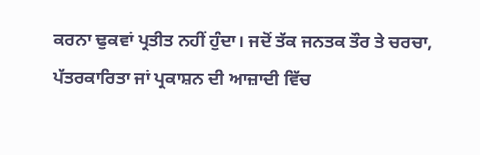ਕਰਨਾ ਢੁਕਵਾਂ ਪ੍ਰਤੀਤ ਨਹੀਂ ਹੁੰਦਾ। ਜਦੋਂ ਤੱਕ ਜਨਤਕ ਤੌਰ ਤੇ ਚਰਚਾ, ਪੱਤਰਕਾਰਿਤਾ ਜਾਂ ਪ੍ਰਕਾਸ਼ਨ ਦੀ ਆਜ਼ਾਦੀ ਵਿੱਚ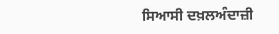ਸਿਆਸੀ ਦਖ਼ਲਅੰਦਾਜ਼ੀ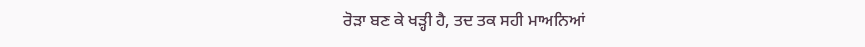ਰੋੜਾ ਬਣ ਕੇ ਖੜ੍ਹੀ ਹੈ, ਤਦ ਤਕ ਸਹੀ ਮਾਅਨਿਆਂ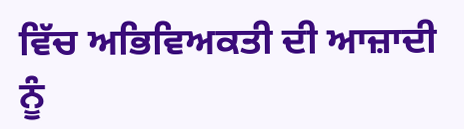ਵਿੱਚ ਅਭਿਵਿਅਕਤੀ ਦੀ ਆਜ਼ਾਦੀ ਨੂੰ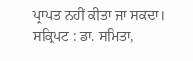ਪ੍ਰਾਪਤ ਨਹੀਂ ਕੀਤਾ ਜਾ ਸਕਦਾ।
ਸਕ੍ਰਿਪਟ : ਡਾ. ਸਮਿਤਾ,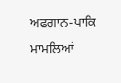ਅਫਗਾਨ-ਪਾਕਿ ਮਾਮਲਿਆਂ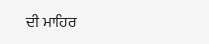ਦੀ ਮਾਹਿਰ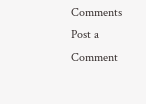Comments
Post a Comment